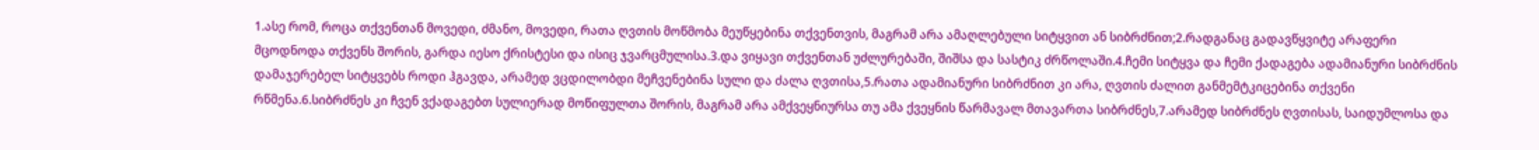1.ასე რომ, როცა თქვენთან მოვედი, ძმანო, მოვედი, რათა ღვთის მოწმობა მეუწყებინა თქვენთვის, მაგრამ არა ამაღლებული სიტყვით ან სიბრძნით;2.რადგანაც გადავწყვიტე არაფერი მცოდნოდა თქვენს შორის, გარდა იესო ქრისტესი და ისიც ჯვარცმულისა.3.და ვიყავი თქვენთან უძლურებაში, შიშსა და სასტიკ ძრწოლაში.4.ჩემი სიტყვა და ჩემი ქადაგება ადამიანური სიბრძნის დამაჯერებელ სიტყვებს როდი ჰგავდა, არამედ ვცდილობდი მეჩვენებინა სული და ძალა ღვთისა,5.რათა ადამიანური სიბრძნით კი არა, ღვთის ძალით განმემტკიცებინა თქვენი რწმენა.6.სიბრძნეს კი ჩვენ ვქადაგებთ სულიერად მოწიფულთა შორის, მაგრამ არა ამქვეყნიურსა თუ ამა ქვეყნის წარმავალ მთავართა სიბრძნეს,7.არამედ სიბრძნეს ღვთისას, საიდუმლოსა და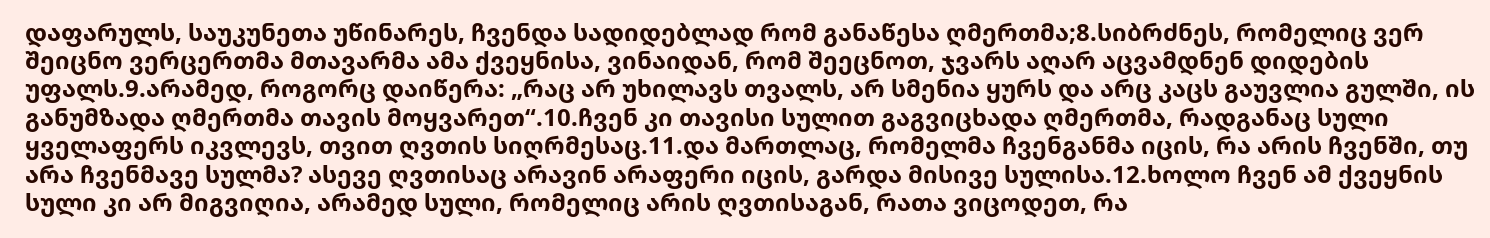დაფარულს, საუკუნეთა უწინარეს, ჩვენდა სადიდებლად რომ განაწესა ღმერთმა;8.სიბრძნეს, რომელიც ვერ შეიცნო ვერცერთმა მთავარმა ამა ქვეყნისა, ვინაიდან, რომ შეეცნოთ, ჯვარს აღარ აცვამდნენ დიდების უფალს.9.არამედ, როგორც დაიწერა: „რაც არ უხილავს თვალს, არ სმენია ყურს და არც კაცს გაუვლია გულში, ის განუმზადა ღმერთმა თავის მოყვარეთ“.10.ჩვენ კი თავისი სულით გაგვიცხადა ღმერთმა, რადგანაც სული ყველაფერს იკვლევს, თვით ღვთის სიღრმესაც.11.და მართლაც, რომელმა ჩვენგანმა იცის, რა არის ჩვენში, თუ არა ჩვენმავე სულმა? ასევე ღვთისაც არავინ არაფერი იცის, გარდა მისივე სულისა.12.ხოლო ჩვენ ამ ქვეყნის სული კი არ მიგვიღია, არამედ სული, რომელიც არის ღვთისაგან, რათა ვიცოდეთ, რა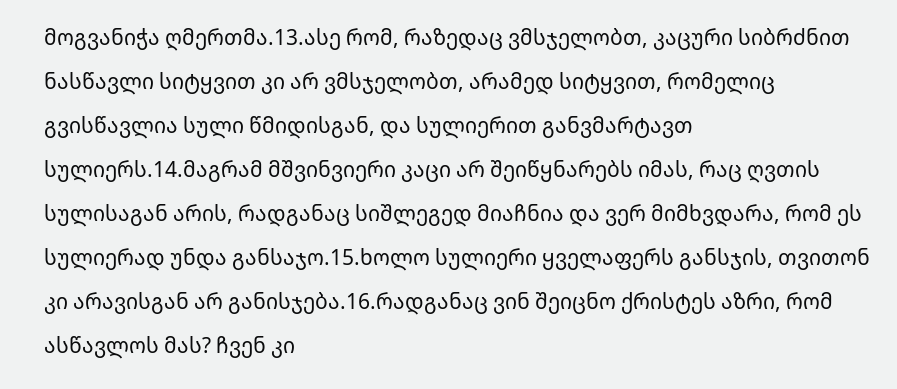მოგვანიჭა ღმერთმა.13.ასე რომ, რაზედაც ვმსჯელობთ, კაცური სიბრძნით ნასწავლი სიტყვით კი არ ვმსჯელობთ, არამედ სიტყვით, რომელიც გვისწავლია სული წმიდისგან, და სულიერით განვმარტავთ სულიერს.14.მაგრამ მშვინვიერი კაცი არ შეიწყნარებს იმას, რაც ღვთის სულისაგან არის, რადგანაც სიშლეგედ მიაჩნია და ვერ მიმხვდარა, რომ ეს სულიერად უნდა განსაჯო.15.ხოლო სულიერი ყველაფერს განსჯის, თვითონ კი არავისგან არ განისჯება.16.რადგანაც ვინ შეიცნო ქრისტეს აზრი, რომ ასწავლოს მას? ჩვენ კი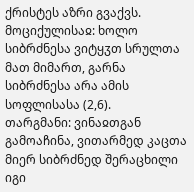ქრისტეს აზრი გვაქვს.
მოციქულისაჲ: ხოლო სიბრძნესა ვიტყჳთ სრულთა მათ მიმართ, გარნა სიბრძნესა არა ამის სოფლისასა (2,6).
თარგმანი: ვინაჲთგან გამოაჩინა, ვითარმედ კაცთა მიერ სიბრძნედ შერაცხილი იგი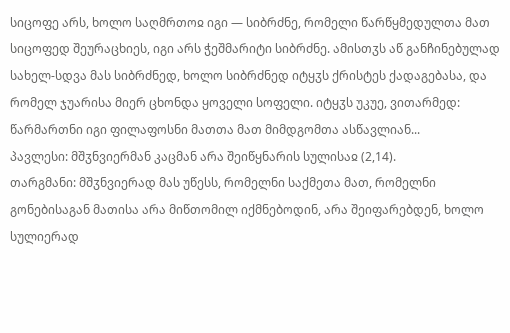სიცოფე არს, ხოლო საღმრთოჲ იგი — სიბრძნე, რომელი წარწყმედულთა მათ სიცოფედ შეურაცხიეს, იგი არს ჭეშმარიტი სიბრძნე. ამისთჳს აწ განჩინებულად სახელ-სდვა მას სიბრძნედ, ხოლო სიბრძნედ იტყჳს ქრისტეს ქადაგებასა, და რომელ ჯუარისა მიერ ცხონდა ყოველი სოფელი. იტყჳს უკუე, ვითარმედ: წარმართნი იგი ფილაფოსნი მათთა მათ მიმდგომთა ასწავლიან...
პავლესი: მშჳნვიერმან კაცმან არა შეიწყნარის სულისაჲ (2,14).
თარგმანი: მშჳნვიერად მას უწესს, რომელნი საქმეთა მათ, რომელნი გონებისაგან მათისა არა მიწთომილ იქმნებოდინ, არა შეიფარებდენ, ხოლო სულიერად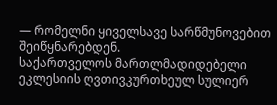— რომელნი ყიველსავე სარწმუნოვებით შეიწყნარებდენ.
საქართველოს მართლმადიდებელი ეკლესიის ღვთივკურთხეულ სულიერ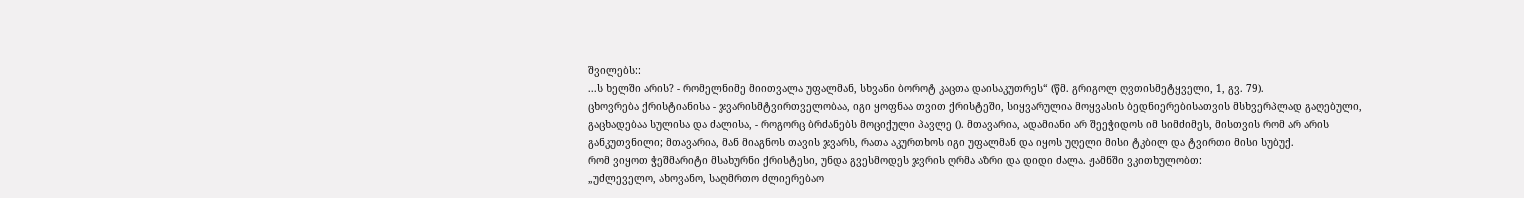შვილებს::
...ს ხელში არის? - რომელნიმე მიითვალა უფალმან, სხვანი ბოროტ კაცთა დაისაკუთრეს“ (წმ. გრიგოლ ღვთისმეტყველი, 1, გვ. 79).
ცხოვრება ქრისტიანისა - ჯვარისმტვირთველობაა, იგი ყოფნაა თვით ქრისტეში, სიყვარულია მოყვასის ბედნიერებისათვის მსხვერპლად გაღებული, გაცხადებაა სულისა და ძალისა, - როგორც ბრძანებს მოციქული პავლე (). მთავარია, ადამიანი არ შეეჭიდოს იმ სიმძიმეს, მისთვის რომ არ არის განკუთვნილი; მთავარია, მან მიაგნოს თავის ჯვარს, რათა აკურთხოს იგი უფალმან და იყოს უღელი მისი ტკბილ და ტვირთი მისი სუბუქ.
რომ ვიყოთ ჭეშმარიტი მსახურნი ქრისტესი, უნდა გვესმოდეს ჯვრის ღრმა აზრი და დიდი ძალა. ჟამნში ვკითხულობთ:
„უძლეველო, ახოვანო, საღმრთო ძლიერებაო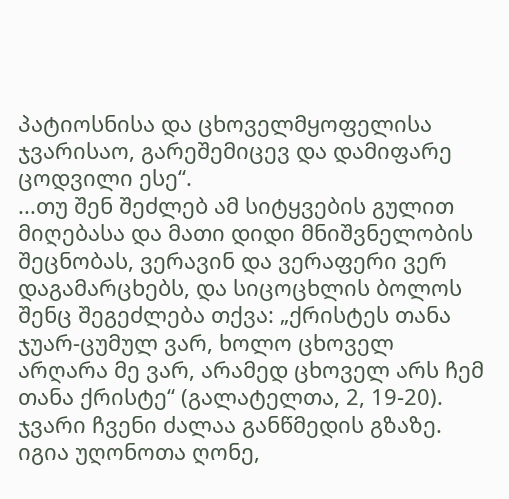პატიოსნისა და ცხოველმყოფელისა ჯვარისაო, გარეშემიცევ და დამიფარე ცოდვილი ესე“.
...თუ შენ შეძლებ ამ სიტყვების გულით მიღებასა და მათი დიდი მნიშვნელობის შეცნობას, ვერავინ და ვერაფერი ვერ დაგამარცხებს, და სიცოცხლის ბოლოს შენც შეგეძლება თქვა: „ქრისტეს თანა ჯუარ-ცუმულ ვარ, ხოლო ცხოველ არღარა მე ვარ, არამედ ცხოველ არს ჩემ თანა ქრისტე“ (გალატელთა, 2, 19-20).
ჯვარი ჩვენი ძალაა განწმედის გზაზე. იგია უღონოთა ღონე,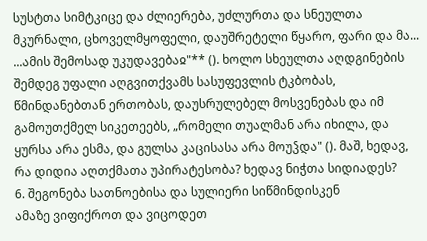სუსტთა სიმტკიცე და ძლიერება, უძლურთა და სნეულთა მკურნალი, ცხოველმყოფელი, დაუშრეტელი წყარო, ფარი და მა...
...ამის შემოსად უკუდავებაჲ"** (). ხოლო სხეულთა აღდგინების შემდეგ უფალი აღგვითქვამს სასუფევლის ტკბობას, წმინდანებთან ერთობას, დაუსრულებელ მოსვენებას და იმ გამოუთქმელ სიკეთეებს, „რომელი თუალმან არა იხილა, და ყურსა არა ესმა, და გულსა კაცისასა არა მოუჴდა" (). მაშ, ხედავ, რა დიდია აღთქმათა უპირატესობა? ხედავ ნიჭთა სიდიადეს?
6. შეგონება სათნოებისა და სულიერი სიწმინდისკენ
ამაზე ვიფიქროთ და ვიცოდეთ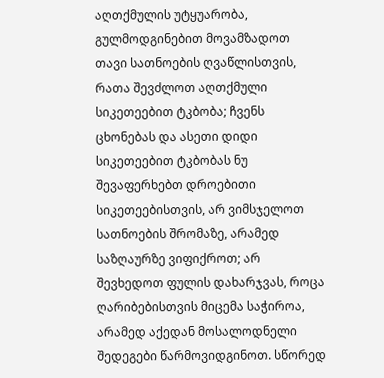აღთქმულის უტყუარობა, გულმოდგინებით მოვამზადოთ თავი სათნოების ღვაწლისთვის, რათა შევძლოთ აღთქმული სიკეთეებით ტკბობა; ჩვენს ცხონებას და ასეთი დიდი სიკეთეებით ტკბობას ნუ შევაფერხებთ დროებითი სიკეთეებისთვის, არ ვიმსჯელოთ სათნოების შრომაზე, არამედ საზღაურზე ვიფიქროთ; არ შევხედოთ ფულის დახარჯვას, როცა ღარიბებისთვის მიცემა საჭიროა, არამედ აქედან მოსალოდნელი შედეგები წარმოვიდგინოთ. სწორედ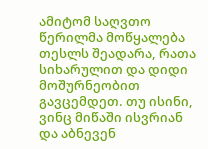ამიტომ საღვთო წერილმა მოწყალება თესლს შეადარა, რათა სიხარულით და დიდი მოშურნეობით გავცემდეთ. თუ ისინი, ვინც მიწაში ისვრიან და აბნევენ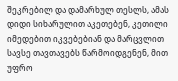შეკრებილ და დამარხულ თესლს, ამას დიდი სიხარულით აკეთებენ, კეთილი იმედებით იკვებებიან და მარცვლით სავსე თავთავებს წარმოიდგენენ, მით უფრო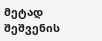მეტად შეშვენის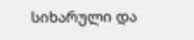სიხარული და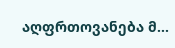აღფრთოვანება მ...